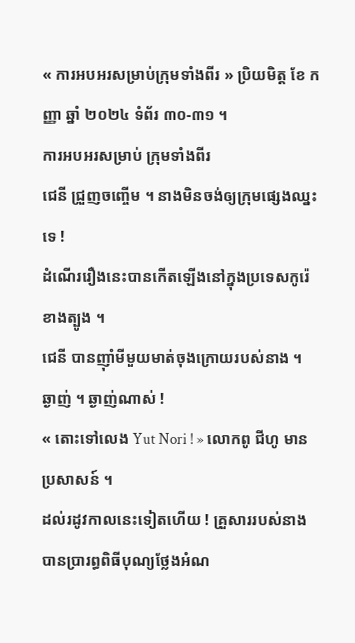« ការអបអរសម្រាប់ក្រុមទាំងពីរ » ប្រិយមិត្ត ខែ កញ្ញា ឆ្នាំ ២០២៤ ទំព័រ ៣០-៣១ ។
ការអបអរសម្រាប់ ក្រុមទាំងពីរ
ជេនី ជ្រួញចញ្ចើម ។ នាងមិនចង់ឲ្យក្រុមផ្សេងឈ្នះទេ !
ដំណើររឿងនេះបានកើតឡើងនៅក្នុងប្រទេសកូរ៉េ ខាងត្បូង ។
ជេនី បានញ៉ាំមីមួយមាត់ចុងក្រោយរបស់នាង ។ ឆ្ងាញ់ ។ ឆ្ងាញ់ណាស់ !
« តោះទៅលេង Yut Nori ! » លោកពូ ជីហូ មានប្រសាសន៍ ។
ដល់រដូវកាលនេះទៀតហើយ ! គ្រួសាររបស់នាងបានប្រារព្ធពិធីបុណ្យថ្លែងអំណ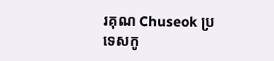រគុណ Chuseok ប្រទេសកូ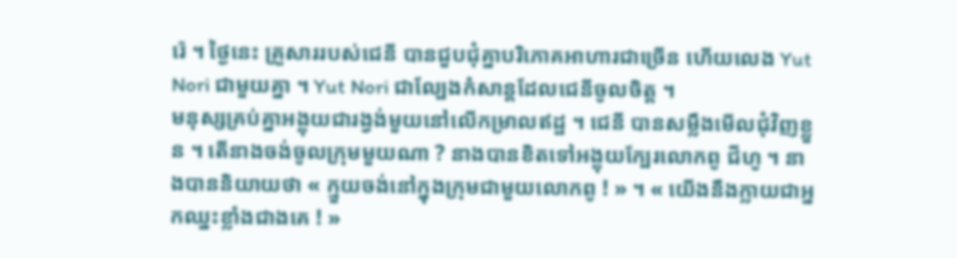រ៉េ ។ ថ្ងៃនេះ គ្រួសាររបស់ជេនី បានជួបជុំគ្នាបរិភោគអាហារជាច្រើន ហើយលេង Yut Nori ជាមួយគ្នា ។ Yut Nori ជាល្បែងកំសាន្តដែលជេនីចូលចិត្ត ។
មនុស្សគ្រប់គ្នាអង្គុយជារង្វង់មួយនៅលើកម្រាលឥដ្ឋ ។ ជេនី បានសម្លឹងមើលជុំវិញខ្លួន ។ តើនាងចង់ចូលក្រុមមួយណា ? នាងបានខិតទៅអង្គុយក្បែរលោកពូ ជីហូ ។ នាងបាននិយាយថា « ក្មួយចង់នៅក្នុងក្រុមជាមួយលោកពូ ! » ។ « យើងនឹងក្លាយជាអ្នកឈ្នះខ្លាំងជាងគេ ! »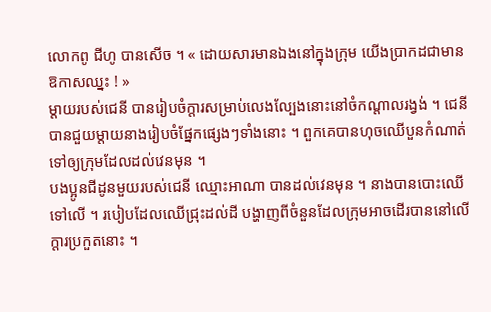លោកពូ ជីហូ បានសើច ។ « ដោយសារមានឯងនៅក្នុងក្រុម យើងប្រាកដជាមានឱកាសឈ្នះ ! »
ម្តាយរបស់ជេនី បានរៀបចំក្តារសម្រាប់លេងល្បែងនោះនៅចំកណ្តាលរង្វង់ ។ ជេនី បានជួយម្តាយនាងរៀបចំផ្នែកផ្សេងៗទាំងនោះ ។ ពួកគេបានហុចឈើបួនកំណាត់ទៅឲ្យក្រុមដែលដល់វេនមុន ។
បងប្អូនជីដូនមួយរបស់ជេនី ឈ្មោះអាណា បានដល់វេនមុន ។ នាងបានបោះឈើទៅលើ ។ របៀបដែលឈើជ្រុះដល់ដី បង្ហាញពីចំនួនដែលក្រុមអាចដើរបាននៅលើក្តារប្រកួតនោះ ។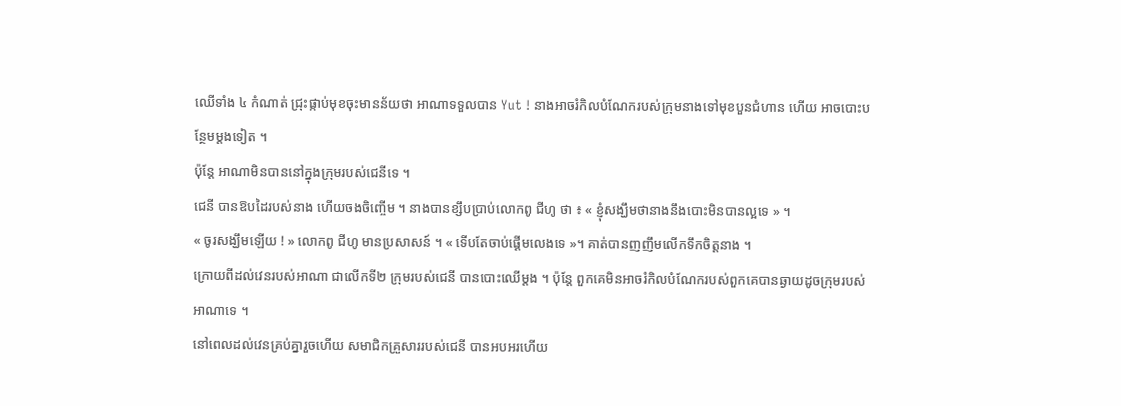ឈើទាំង ៤ កំណាត់ ជ្រុះផ្កាប់មុខចុះមានន័យថា អាណាទទួលបាន Yut ! នាងអាចរំកិលបំណែករបស់ក្រុមនាងទៅមុខបួនជំហាន ហើយ អាចបោះបន្ថែមម្ដងទៀត ។
ប៉ុន្តែ អាណាមិនបាននៅក្នុងក្រុមរបស់ជេនីទេ ។
ជេនី បានឱបដៃរបស់នាង ហើយចងចិញ្ចើម ។ នាងបានខ្សឹបប្រាប់លោកពូ ជីហូ ថា ៖ « ខ្ញុំសង្ឃឹមថានាងនឹងបោះមិនបានល្អទេ » ។
« ចូរសង្ឃឹមឡើយ ! » លោកពូ ជីហូ មានប្រសាសន៍ ។ « ទើបតែចាប់ផ្ដើមលេងទេ »។ គាត់បានញញឹមលើកទឹកចិត្តនាង ។
ក្រោយពីដល់វេនរបស់អាណា ជាលើកទី២ ក្រុមរបស់ជេនី បានបោះឈើម្តង ។ ប៉ុន្តែ ពួកគេមិនអាចរំកិលបំណែករបស់ពួកគេបានឆ្ងាយដូចក្រុមរបស់អាណាទេ ។
នៅពេលដល់វេនគ្រប់គ្នារួចហើយ សមាជិកគ្រួសាររបស់ជេនី បានអបអរហើយ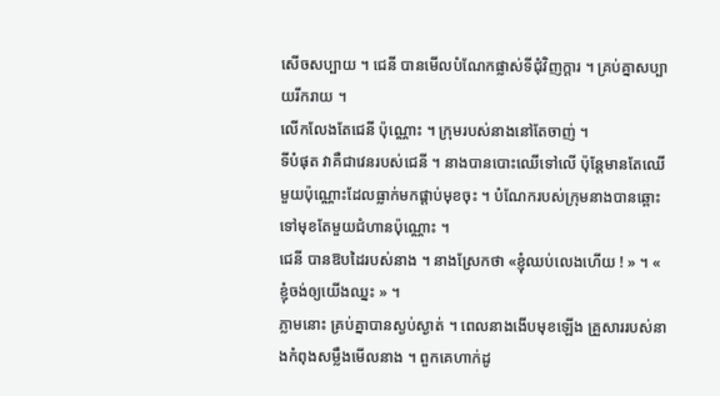សើចសប្បាយ ។ ជេនី បានមើលបំណែកផ្លាស់ទីជុំវិញក្ដារ ។ គ្រប់គ្នាសប្បាយរីករាយ ។
លើកលែងតែជេនី ប៉ុណ្ណោះ ។ ក្រុមរបស់នាងនៅតែចាញ់ ។
ទីបំផុត វាគឺជាវេនរបស់ជេនី ។ នាងបានបោះឈើទៅលើ ប៉ុន្តែមានតែឈើមួយប៉ុណ្ណោះដែលធ្លាក់មកផ្តាប់មុខចុះ ។ បំណែករបស់ក្រុមនាងបានឆ្ពោះទៅមុខតែមួយជំហានប៉ុណ្ណោះ ។
ជេនី បានឱបដៃរបស់នាង ។ នាងស្រែកថា «ខ្ញុំឈប់លេងហើយ ! » ។ « ខ្ញុំចង់ឲ្យយើងឈ្នះ » ។
ភ្លាមនោះ គ្រប់គ្នាបានស្ងប់ស្ងាត់ ។ ពេលនាងងើបមុខឡើង គ្រួសាររបស់នាងកំពុងសម្លឹងមើលនាង ។ ពួកគេហាក់ដូ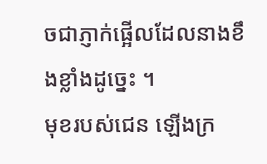ចជាភ្ញាក់ផ្អើលដែលនាងខឹងខ្លាំងដូច្នេះ ។
មុខរបស់ជេន ឡើងក្រ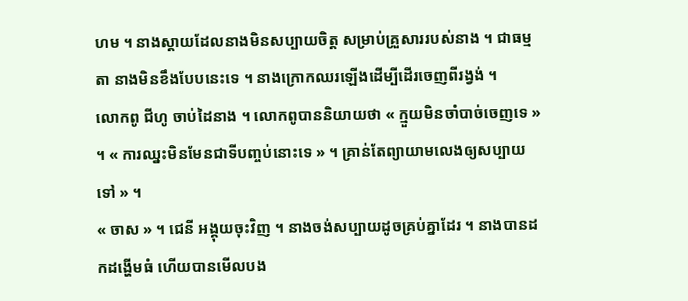ហម ។ នាងស្ដាយដែលនាងមិនសប្បាយចិត្ត សម្រាប់គ្រួសាររបស់នាង ។ ជាធម្មតា នាងមិនខឹងបែបនេះទេ ។ នាងក្រោកឈរឡើងដើម្បីដើរចេញពីរង្វង់ ។
លោកពូ ជីហូ ចាប់ដៃនាង ។ លោកពូបាននិយាយថា « ក្មួយមិនចាំបាច់ចេញទេ » ។ « ការឈ្នះមិនមែនជាទីបញ្ចប់នោះទេ » ។ គ្រាន់តែព្យាយាមលេងឲ្យសប្បាយទៅ » ។
« ចាស » ។ ជេនី អង្គុយចុះវិញ ។ នាងចង់សប្បាយដូចគ្រប់គ្នាដែរ ។ នាងបានដកដង្ហើមធំ ហើយបានមើលបង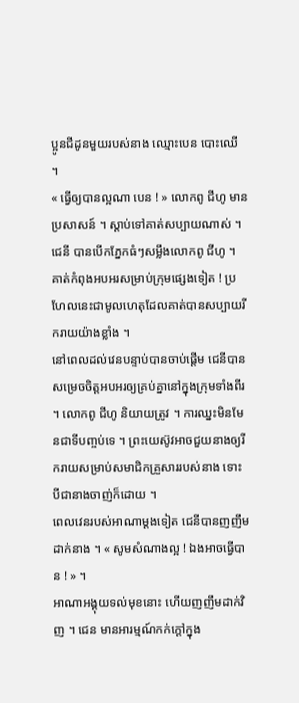ប្អូនជីដូនមួយរបស់នាង ឈ្មោះបេន បោះឈើ ។
« ធ្វើឲ្យបានល្អណា បេន ! » លោកពូ ជីហូ មានប្រសាសន៍ ។ ស្ដាប់ទៅគាត់សប្បាយណាស់ ។
ជេនី បានបើកភ្នែកធំៗសម្លឹងលោកពូ ជីហូ ។ គាត់កំពុងអបអរសម្រាប់ក្រុមផ្សេងទៀត ! ប្រហែលនេះជាមូលហេតុដែលគាត់បានសប្បាយរីករាយយ៉ាងខ្លាំង ។
នៅពេលដល់វេនបន្ទាប់បានចាប់ផ្តើម ជេនីបានសម្រេចចិត្តអបអរឲ្យគ្រប់គ្នានៅក្នុងក្រុមទាំងពីរ ។ លោកពូ ជីហូ និយាយត្រូវ ។ ការឈ្នះមិនមែនជាទីបញ្ចប់ទេ ។ ព្រះយេស៊ូវអាចជួយនាងឲ្យរីករាយសម្រាប់សមាជិកគ្រួសាររបស់នាង ទោះបីជានាងចាញ់ក៏ដោយ ។
ពេលវេនរបស់អាណាម្តងទៀត ជេនីបានញញឹមដាក់នាង ។ « សូមសំណាងល្អ ! ឯងអាចធ្វើបាន ! » ។
អាណាអង្គុយទល់មុខនោះ ហើយញញឹមដាក់វិញ ។ ជេន មានអារម្មណ៍កក់ក្តៅក្នុង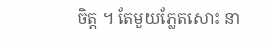ចិត្ត ។ តែមួយភ្លែតសោះ នា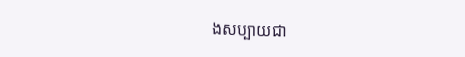ងសប្បាយជា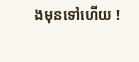ងមុនទៅហើយ !